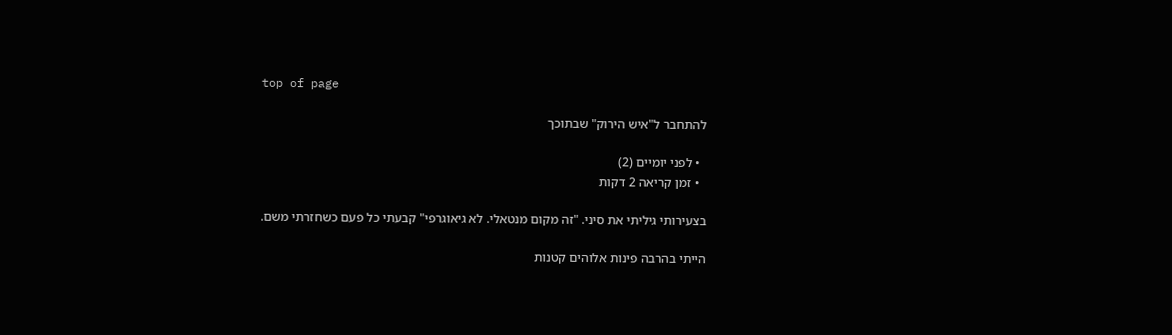top of page

להתחבר ל"איש הירוק" שבתוכך

  • לפני יומיים (2)
  • זמן קריאה 2 דקות

בצעירותי גיליתי את סיני. "זה מקום מנטאלי. לא גיאוגרפי" קבעתי כל פעם כשחזרתי משם.

הייתי בהרבה פינות אלוהים קטנות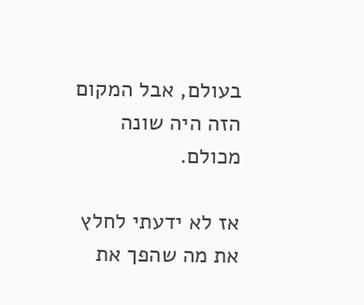בעולם, אבל המקום הזה היה שונה מכולם.

אז לא ידעתי לחלץ את מה שהפך את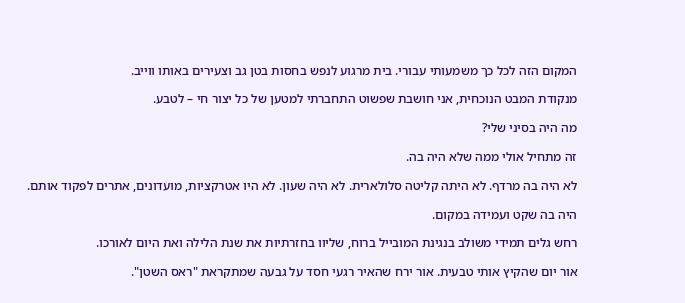המקום הזה לכל כך משמעותי עבורי. בית מרגוע לנפש בחסות בטן גב וצעירים באותו ווייב.

מנקודת המבט הנוכחית, אני חושבת שפשוט התחברתי למטען של כל יצור חי – לטבע.

מה היה בסיני שלי?

זה מתחיל אולי ממה שלא היה בה.

לא היה בה מרדף. לא היתה קליטה סלולארית. לא היה שעון. לא היו אטרקציות, מועדונים, אתרים לפקוד אותם.

היה בה שקט ועמידה במקום.

רחש גלים תמידי משולב בנגינת המובייל ברוח, שליוו בחזרתיות את שנת הלילה ואת היום לאורכו.

אור יום שהקיץ אותי טבעית. אור ירח שהאיר רגעי חסד על גבעה שמתקראת "ראס השטן".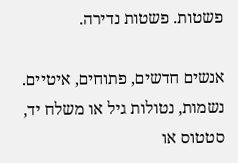פשטות. פשטות נדירה.

אנשים חדשים, פתוחים, איטיים. נשמות, נטולות גיל או משלח יד, סטטוס או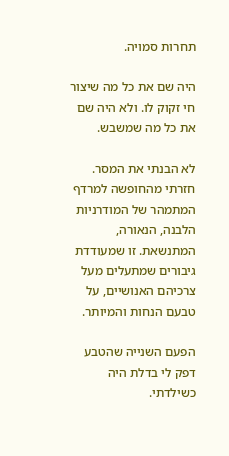תחרות סמויה.

היה שם את כל מה שיצור חי זקוק לו. ולא היה שם את כל מה שמשבש.

לא הבנתי את המסר. חזרתי מהחופשה למרדף המתמהר של המודרניות הלבנה, הנאורה, המתנשאת. זו שמעודדת גיבורים שמתעלים מעל צרכיהם האנושיים, על טבעם הנחות והמיותר.

הפעם השנייה שהטבע דפק לי בדלת היה כשילדתי.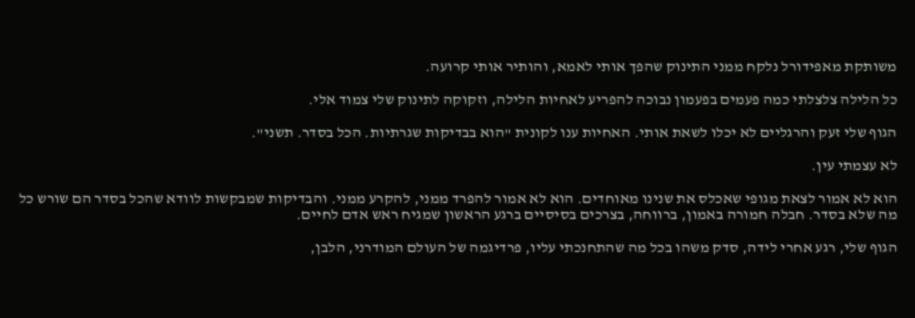משותקת מאפידורל נלקח ממני התינוק שהפך אותי לאמא, והותיר אותי קרועה.

כל הלילה צלצלתי כמה פעמים בפעמון נבוכה להפריע לאחיות הלילה, וזקוקה לתינוק שלי צמוד אלי.

הגוף שלי זעק והרגליים לא יכלו לשאת אותי. האחיות ענו לקונית "הוא בבדיקות שגרתיות. הכל בסדר. תשני".

לא עצמתי עין.

הוא לא אמור לצאת מגופי שאכלס את שנינו מאוחדים. הוא לא אמור להפרד ממני, להקרע ממני. והבדיקות שמבקשות לוודא שהכל בסדר הם שורש כל מה שלא בסדר. חבלה חמורה באמון, ברווחה, בצרכים בסיסיים ברגע הראשון שמגיח ראש אדם לחיים.

הגוף שלי, רגע אחרי לידה, סדק משהו בכל מה שהתחנכתי עליו, פרדיגמה של העולם המודרני, הלבן,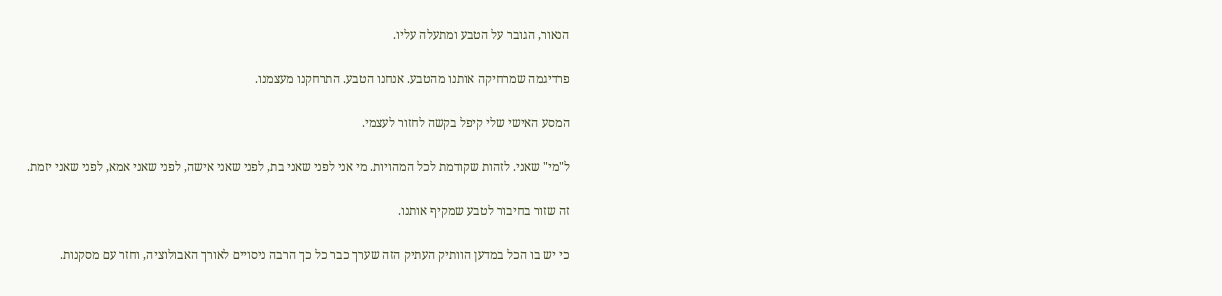הנאור, הגובר על הטבע ומתעלה עליו.

פרדיגמה שמרחיקה אותנו מהטבע. אנחנו הטבע. התרחקנו מעצמנו.

המסע האישי שלי קיפל בקשה לחזור לעצמי.

ל"מי" שאני. לזהות שקודמת לכל המהויות. מי אני לפני שאני בת, לפני שאני אישה, לפני שאני אמא, לפני שאני יזמת.

זה שזור בחיבור לטבע שמקיף אותנו.

כי יש בו הכל במדען הוותיק העתיק הזה שערך כבר כל כך הרבה ניסויים לאורך האבולוציה, וחזר עם מסקנות.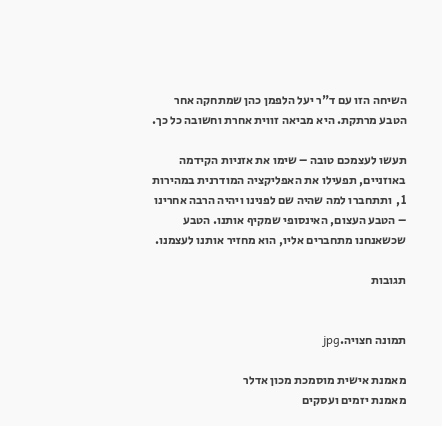השיחה הזו עם ד"ר יעל הלפמן כהן שמתחקה אחר הטבע מרתקת. היא מביאה זווית אחרת וחשובה כל כך.

תעשו לעצמכם טובה – שימו את אזניות הקידמה באוזניים, תפעילו את האפליקציה המודרנית במהירות 1,  ותתחברו למה שהיה שם לפנינו ויהיה הרבה אחרינו – הטבע העצום, האינסופי שמקיף אותנו. הטבע שכשאנחנו מתחברים אליו, הוא מחזיר אותנו לעצמנו.

תגובות


תמונה חצויה.jpg

מאמנת אישית מוסמכת מכון אדלר
מאמנת יזמים ועסקים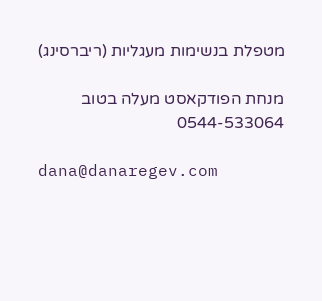מטפלת בנשימות מעגליות (ריברסינג)

מנחת הפודקאסט מעלה בטוב
0544-533064

dana@danaregev.com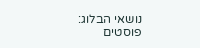נושאי הבלוג:
פוסטים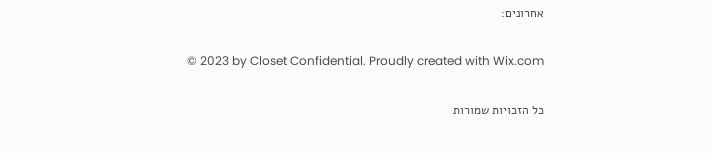אחרונים:

© 2023 by Closet Confidential. Proudly created with Wix.com

כל הזכויות שמורות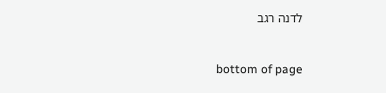לדנה רגב

bottom of page